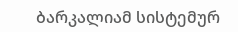ბარკალიამ სისტემურ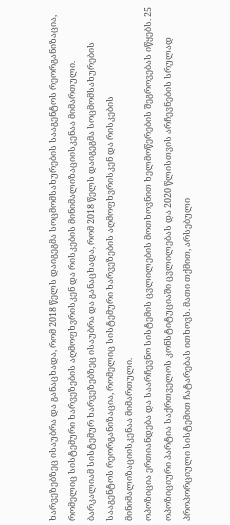ხარვეზებზეც ისაუბრა და განაცხადა, რომ 2018 წელს დაიგეგმა სოცმომსახურების სააგენტოს რეორგანიზაცია, რომელიც სისტემური ხარვეზების აღმოფხვრისკენ და რისკების მინიმალიზაციისკენაა მიმართული.
ბარკალიამ სისტემურ ხარვეზებზეც ისაუბრა და განაცხადა, რომ 2018 წელს დაიგეგმა სოცმომსახურების სააგენტოს რეორგანიზაცია, რომელიც სისტემური ხარვეზების აღმოფხვრისკენ და რისკების მინიმალიზაციისკენაა მიმართული.
ოპოზიცია ერთიანდება და საარჩევნო სისტემის ცვლილების მოთხოვნით ხელმოწერების შეგროვებას იწყებს. 25 ოპოზიციური პარტია საქრთველოს კონსტიტუციაში ცვლილებას და 2020 წლისთვის არჩევნების სრულად პროპორციული სისტემით ჩატარებას ითხოვს. მათი თქმით, არსებული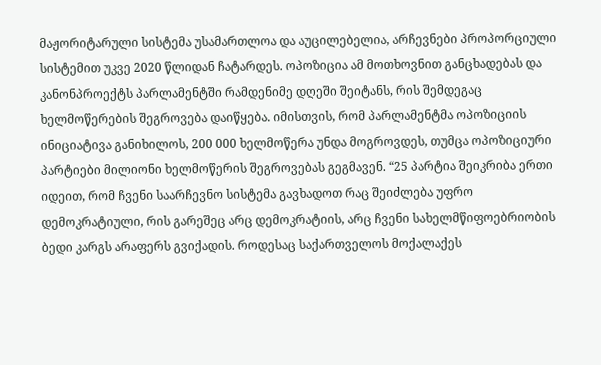მაჟორიტარული სისტემა უსამართლოა და აუცილებელია, არჩევნები პროპორციული სისტემით უკვე 2020 წლიდან ჩატარდეს. ოპოზიცია ამ მოთხოვნით განცხადებას და კანონპროექტს პარლამენტში რამდენიმე დღეში შეიტანს, რის შემდეგაც ხელმოწერების შეგროვება დაიწყება. იმისთვის, რომ პარლამენტმა ოპოზიციის ინიციატივა განიხილოს, 200 000 ხელმოწერა უნდა მოგროვდეს, თუმცა ოპოზიციური პარტიები მილიონი ხელმოწერის შეგროვებას გეგმავენ. “25 პარტია შეიკრიბა ერთი იდეით, რომ ჩვენი საარჩევნო სისტემა გავხადოთ რაც შეიძლება უფრო დემოკრატიული, რის გარეშეც არც დემოკრატიის, არც ჩვენი სახელმწიფოებრიობის ბედი კარგს არაფერს გვიქადის. როდესაც საქართველოს მოქალაქეს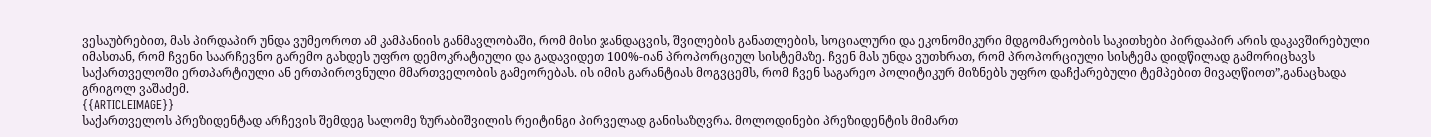ვესაუბრებით, მას პირდაპირ უნდა ვუმეოროთ ამ კამპანიის განმავლობაში, რომ მისი ჯანდაცვის, შვილების განათლების, სოციალური და ეკონომიკური მდგომარეობის საკითხები პირდაპირ არის დაკავშირებული იმასთან, რომ ჩვენი საარჩევნო გარემო გახდეს უფრო დემოკრატიული და გადავიდეთ 100%-იან პროპორციულ სისტემაზე. ჩვენ მას უნდა ვუთხრათ, რომ პროპორციული სისტემა დიდწილად გამორიცხავს საქართველოში ერთპარტიული ან ერთპიროვნული მმართველობის გამეორებას. ის იმის გარანტიას მოგვცემს, რომ ჩვენ საგარეო პოლიტიკურ მიზნებს უფრო დაჩქარებული ტემპებით მივაღწიოთ”,განაცხადა გრიგოლ ვაშაძემ.
{{ARTICLEIMAGE}}
საქართველოს პრეზიდენტად არჩევის შემდეგ სალომე ზურაბიშვილის რეიტინგი პირველად განისაზღვრა. მოლოდინები პრეზიდენტის მიმართ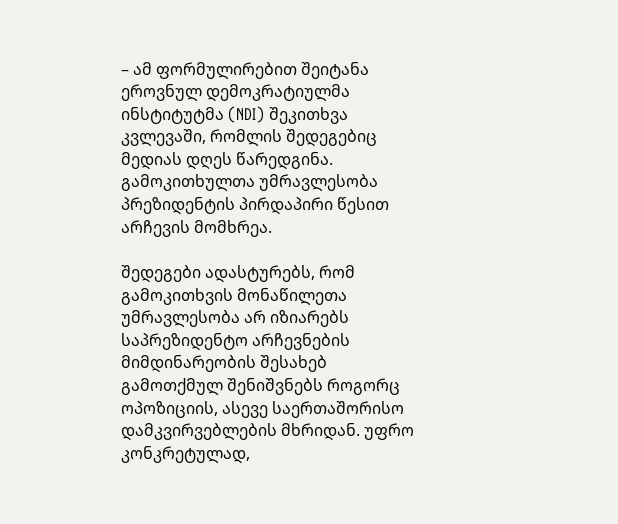– ამ ფორმულირებით შეიტანა ეროვნულ დემოკრატიულმა ინსტიტუტმა (NDI) შეკითხვა კვლევაში, რომლის შედეგებიც მედიას დღეს წარედგინა.
გამოკითხულთა უმრავლესობა პრეზიდენტის პირდაპირი წესით არჩევის მომხრეა.

შედეგები ადასტურებს, რომ გამოკითხვის მონაწილეთა უმრავლესობა არ იზიარებს საპრეზიდენტო არჩევნების მიმდინარეობის შესახებ გამოთქმულ შენიშვნებს როგორც ოპოზიციის, ასევე საერთაშორისო დამკვირვებლების მხრიდან. უფრო კონკრეტულად,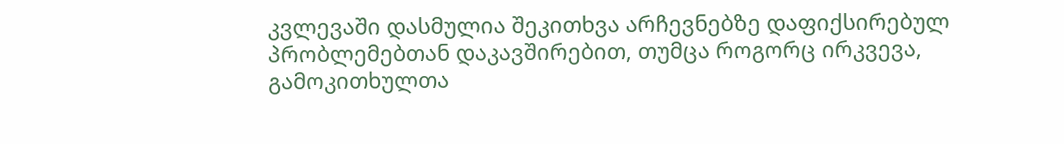კვლევაში დასმულია შეკითხვა არჩევნებზე დაფიქსირებულ პრობლემებთან დაკავშირებით, თუმცა როგორც ირკვევა, გამოკითხულთა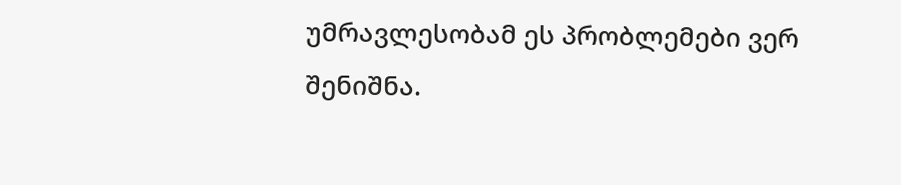უმრავლესობამ ეს პრობლემები ვერ შენიშნა.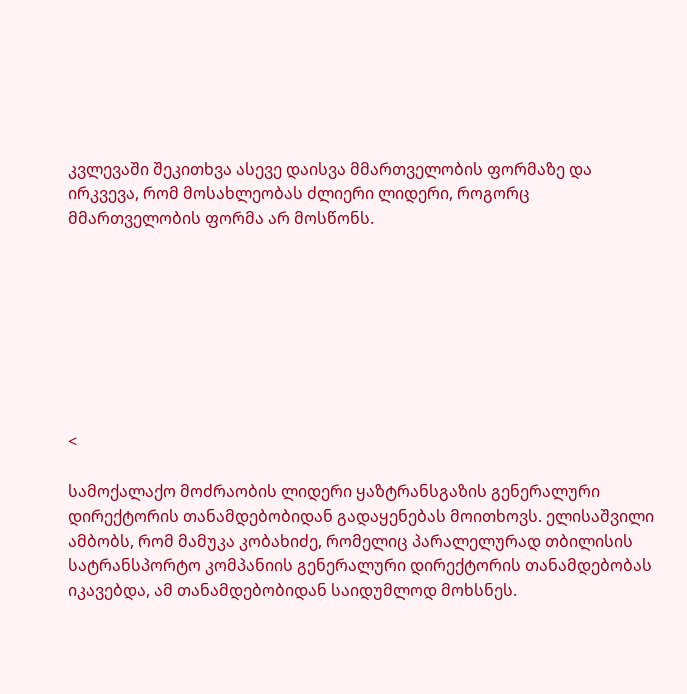კვლევაში შეკითხვა ასევე დაისვა მმართველობის ფორმაზე და ირკვევა, რომ მოსახლეობას ძლიერი ლიდერი, როგორც მმართველობის ფორმა არ მოსწონს.








<

სამოქალაქო მოძრაობის ლიდერი ყაზტრანსგაზის გენერალური დირექტორის თანამდებობიდან გადაყენებას მოითხოვს. ელისაშვილი ამბობს, რომ მამუკა კობახიძე, რომელიც პარალელურად თბილისის სატრანსპორტო კომპანიის გენერალური დირექტორის თანამდებობას იკავებდა, ამ თანამდებობიდან საიდუმლოდ მოხსნეს.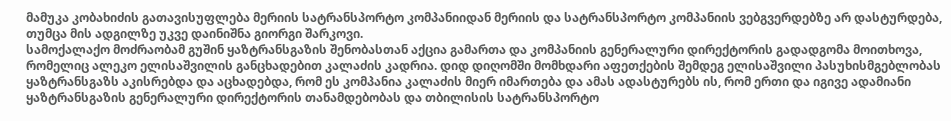მამუკა კობახიძის გათავისუფლება მერიის სატრანსპორტო კომპანიიდან მერიის და სატრანსპორტო კომპანიის ვებგვერდებზე არ დასტურდება, თუმცა მის ადგილზე უკვე დაინიშნა გიორგი შარკოვი.
სამოქალაქო მოძრაობამ გუშინ ყაზტრანსგაზის შენობასთან აქცია გამართა და კომპანიის გენერალური დირექტორის გადადგომა მოითხოვა, რომელიც ალეკო ელისაშვილის განცხადებით კალაძის კადრია. დიდ დიღომში მომხდარი აფეთქების შემდეგ ელისაშვილი პასუხისმგებლობას ყაზტრანსგაზს აკისრებდა და აცხადებდა, რომ ეს კომპანია კალაძის მიერ იმართება და ამას ადასტურებს ის, რომ ერთი და იგივე ადამიანი ყაზტრანსგაზის გენერალური დირექტორის თანამდებობას და თბილისის სატრანსპორტო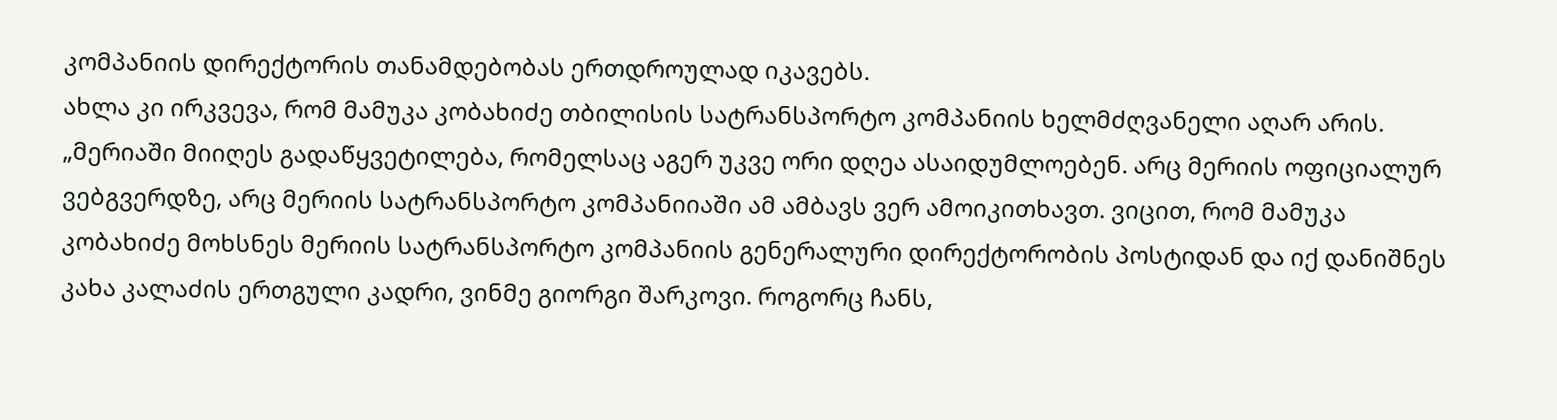კომპანიის დირექტორის თანამდებობას ერთდროულად იკავებს.
ახლა კი ირკვევა, რომ მამუკა კობახიძე თბილისის სატრანსპორტო კომპანიის ხელმძღვანელი აღარ არის.
„მერიაში მიიღეს გადაწყვეტილება, რომელსაც აგერ უკვე ორი დღეა ასაიდუმლოებენ. არც მერიის ოფიციალურ ვებგვერდზე, არც მერიის სატრანსპორტო კომპანიიაში ამ ამბავს ვერ ამოიკითხავთ. ვიცით, რომ მამუკა კობახიძე მოხსნეს მერიის სატრანსპორტო კომპანიის გენერალური დირექტორობის პოსტიდან და იქ დანიშნეს კახა კალაძის ერთგული კადრი, ვინმე გიორგი შარკოვი. როგორც ჩანს,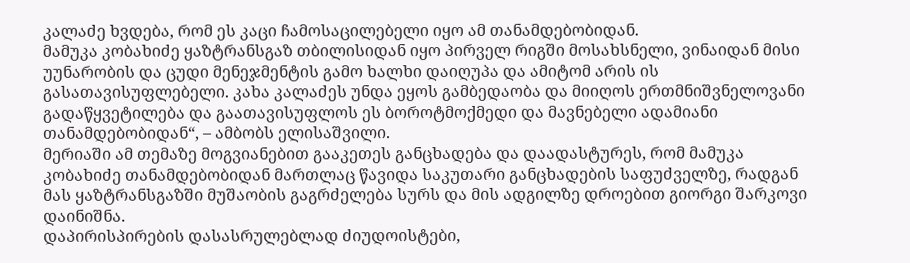კალაძე ხვდება, რომ ეს კაცი ჩამოსაცილებელი იყო ამ თანამდებობიდან.
მამუკა კობახიძე ყაზტრანსგაზ თბილისიდან იყო პირველ რიგში მოსახსნელი, ვინაიდან მისი უუნარობის და ცუდი მენეჯმენტის გამო ხალხი დაიღუპა და ამიტომ არის ის გასათავისუფლებელი. კახა კალაძეს უნდა ეყოს გამბედაობა და მიიღოს ერთმნიშვნელოვანი გადაწყვეტილება და გაათავისუფლოს ეს ბოროტმოქმედი და მავნებელი ადამიანი თანამდებობიდან“, – ამბობს ელისაშვილი.
მერიაში ამ თემაზე მოგვიანებით გააკეთეს განცხადება და დაადასტურეს, რომ მამუკა კობახიძე თანამდებობიდან მართლაც წავიდა საკუთარი განცხადების საფუძველზე, რადგან მას ყაზტრანსგაზში მუშაობის გაგრძელება სურს და მის ადგილზე დროებით გიორგი შარკოვი დაინიშნა.
დაპირისპირების დასასრულებლად ძიუდოისტები,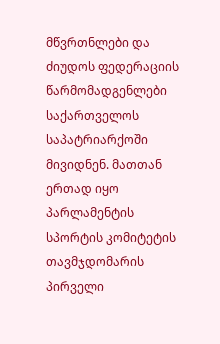მწვრთნლები და ძიუდოს ფედერაციის წარმომადგენლები საქართველოს საპატრიარქოში მივიდნენ. მათთან ერთად იყო პარლამენტის სპორტის კომიტეტის თავმჯდომარის პირველი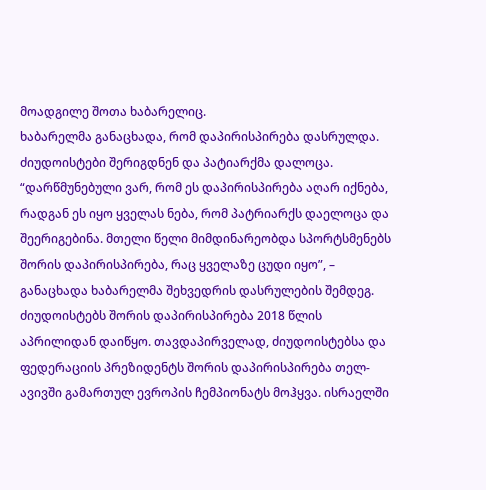მოადგილე შოთა ხაბარელიც.
ხაბარელმა განაცხადა, რომ დაპირისპირება დასრულდა. ძიუდოისტები შერიგდნენ და პატიარქმა დალოცა. “დარწმუნებული ვარ, რომ ეს დაპირისპირება აღარ იქნება, რადგან ეს იყო ყველას ნება, რომ პატრიარქს დაელოცა და შეერიგებინა. მთელი წელი მიმდინარეობდა სპორტსმენებს შორის დაპირისპირება, რაც ყველაზე ცუდი იყო”, – განაცხადა ხაბარელმა შეხვედრის დასრულების შემდეგ.
ძიუდოისტებს შორის დაპირისპირება 2018 წლის აპრილიდან დაიწყო. თავდაპირველად, ძიუდოისტებსა და ფედერაციის პრეზიდენტს შორის დაპირისპირება თელ-ავივში გამართულ ევროპის ჩემპიონატს მოჰყვა. ისრაელში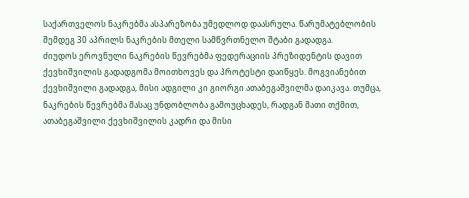საქართველოს ნაკრებმა ასპარეზობა უმედლოდ დაასრულა. წარუმატებლობის შემდეგ 30 აპრილს ნაკრების მთელი სამწვრთნელო შტაბი გადადგა.
ძიუდოს ეროვნული ნაკრების წევრებმა ფედერაციის პრეზიდენტის დავით ქევხიშვილის გადადგომა მოითხოვეს და პროტესტი დაიწყეს. მოგვიანებით ქევხიშვილი გადადგა, მისი ადგილი კი გიორგი ათაბეგაშვილმა დაიკავა. თუმცა, ნაკრების წევრებმა მასაც უნდობლობა გამოუცხადეს, რადგან მათი თქმით, ათაბეგაშვილი ქევხიშვილის კადრი და მისი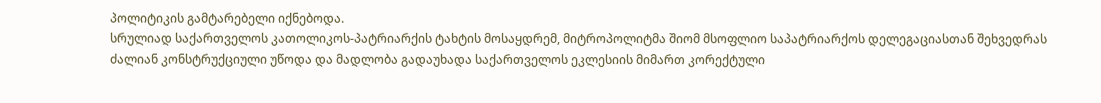პოლიტიკის გამტარებელი იქნებოდა.
სრულიად საქართველოს კათოლიკოს-პატრიარქის ტახტის მოსაყდრემ, მიტროპოლიტმა შიომ მსოფლიო საპატრიარქოს დელეგაციასთან შეხვედრას ძალიან კონსტრუქციული უწოდა და მადლობა გადაუხადა საქართველოს ეკლესიის მიმართ კორექტული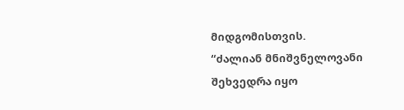მიდგომისთვის.
“ძალიან მნიშვნელოვანი შეხვედრა იყო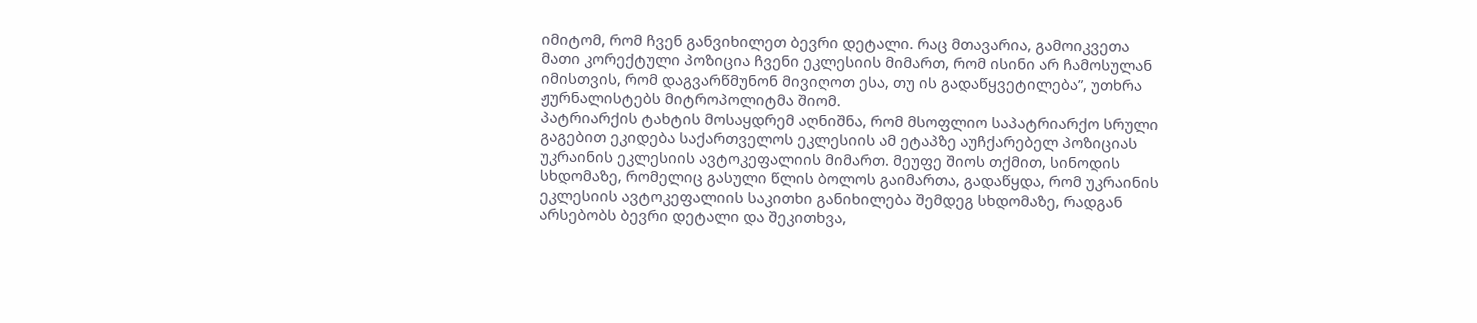იმიტომ, რომ ჩვენ განვიხილეთ ბევრი დეტალი. რაც მთავარია, გამოიკვეთა მათი კორექტული პოზიცია ჩვენი ეკლესიის მიმართ, რომ ისინი არ ჩამოსულან იმისთვის, რომ დაგვარწმუნონ მივიღოთ ესა, თუ ის გადაწყვეტილება”, უთხრა ჟურნალისტებს მიტროპოლიტმა შიომ.
პატრიარქის ტახტის მოსაყდრემ აღნიშნა, რომ მსოფლიო საპატრიარქო სრული გაგებით ეკიდება საქართველოს ეკლესიის ამ ეტაპზე აუჩქარებელ პოზიციას უკრაინის ეკლესიის ავტოკეფალიის მიმართ. მეუფე შიოს თქმით, სინოდის სხდომაზე, რომელიც გასული წლის ბოლოს გაიმართა, გადაწყდა, რომ უკრაინის ეკლესიის ავტოკეფალიის საკითხი განიხილება შემდეგ სხდომაზე, რადგან არსებობს ბევრი დეტალი და შეკითხვა,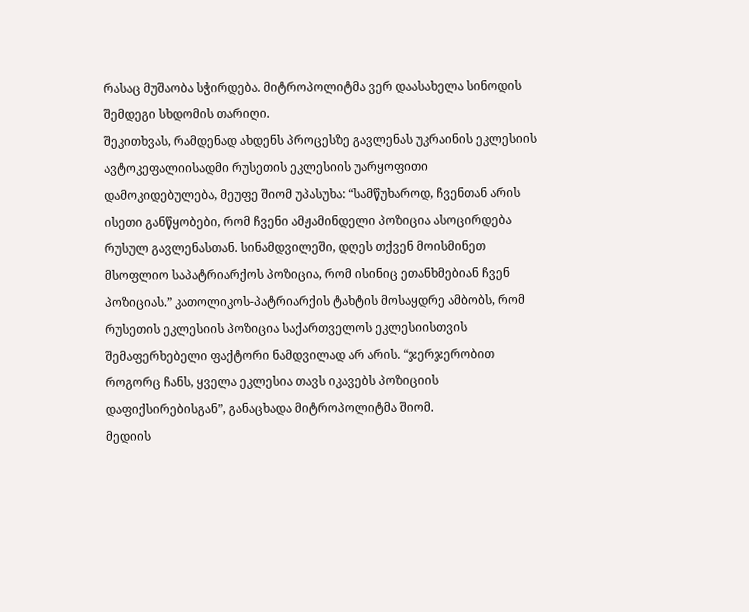რასაც მუშაობა სჭირდება. მიტროპოლიტმა ვერ დაასახელა სინოდის შემდეგი სხდომის თარიღი.
შეკითხვას, რამდენად ახდენს პროცესზე გავლენას უკრაინის ეკლესიის ავტოკეფალიისადმი რუსეთის ეკლესიის უარყოფითი დამოკიდებულება, მეუფე შიომ უპასუხა: “სამწუხაროდ, ჩვენთან არის ისეთი განწყობები, რომ ჩვენი ამჟამინდელი პოზიცია ასოცირდება რუსულ გავლენასთან. სინამდვილეში, დღეს თქვენ მოისმინეთ მსოფლიო საპატრიარქოს პოზიცია, რომ ისინიც ეთანხმებიან ჩვენ პოზიციას.” კათოლიკოს-პატრიარქის ტახტის მოსაყდრე ამბობს, რომ რუსეთის ეკლესიის პოზიცია საქართველოს ეკლესიისთვის შემაფერხებელი ფაქტორი ნამდვილად არ არის. “ჯერჯერობით როგორც ჩანს, ყველა ეკლესია თავს იკავებს პოზიციის დაფიქსირებისგან”, განაცხადა მიტროპოლიტმა შიომ.
მედიის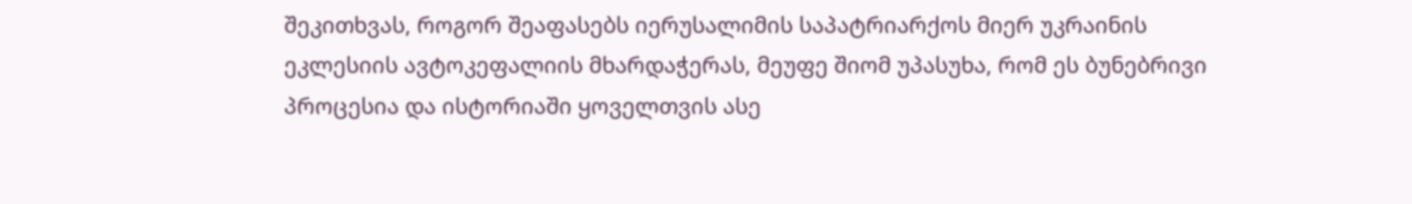შეკითხვას, როგორ შეაფასებს იერუსალიმის საპატრიარქოს მიერ უკრაინის ეკლესიის ავტოკეფალიის მხარდაჭერას, მეუფე შიომ უპასუხა, რომ ეს ბუნებრივი პროცესია და ისტორიაში ყოველთვის ასე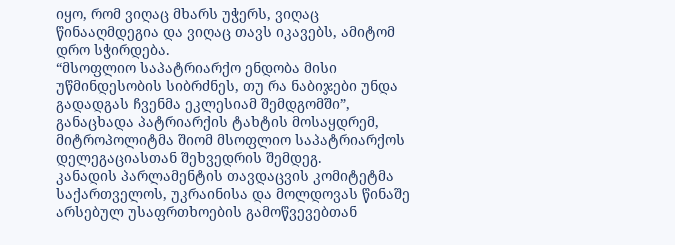იყო, რომ ვიღაც მხარს უჭერს, ვიღაც წინააღმდეგია და ვიღაც თავს იკავებს, ამიტომ დრო სჭირდება.
“მსოფლიო საპატრიარქო ენდობა მისი უწმინდესობის სიბრძნეს, თუ რა ნაბიჯები უნდა გადადგას ჩვენმა ეკლესიამ შემდგომში”, განაცხადა პატრიარქის ტახტის მოსაყდრემ, მიტროპოლიტმა შიომ მსოფლიო საპატრიარქოს დელეგაციასთან შეხვედრის შემდეგ.
კანადის პარლამენტის თავდაცვის კომიტეტმა საქართველოს, უკრაინისა და მოლდოვას წინაშე არსებულ უსაფრთხოების გამოწვევებთან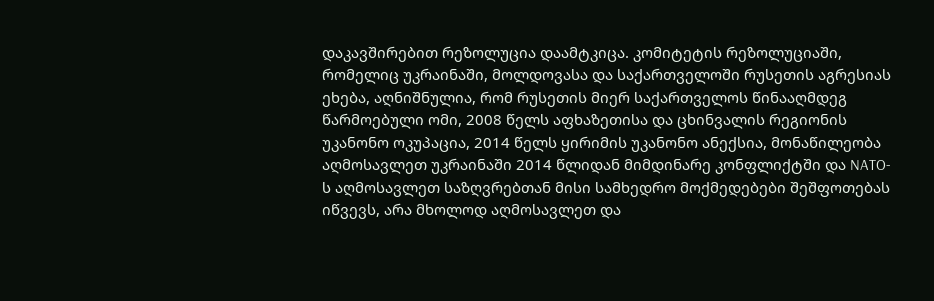დაკავშირებით რეზოლუცია დაამტკიცა. კომიტეტის რეზოლუციაში, რომელიც უკრაინაში, მოლდოვასა და საქართველოში რუსეთის აგრესიას ეხება, აღნიშნულია, რომ რუსეთის მიერ საქართველოს წინააღმდეგ წარმოებული ომი, 2008 წელს აფხაზეთისა და ცხინვალის რეგიონის უკანონო ოკუპაცია, 2014 წელს ყირიმის უკანონო ანექსია, მონაწილეობა აღმოსავლეთ უკრაინაში 2014 წლიდან მიმდინარე კონფლიქტში და NATO-ს აღმოსავლეთ საზღვრებთან მისი სამხედრო მოქმედებები შეშფოთებას იწვევს, არა მხოლოდ აღმოსავლეთ და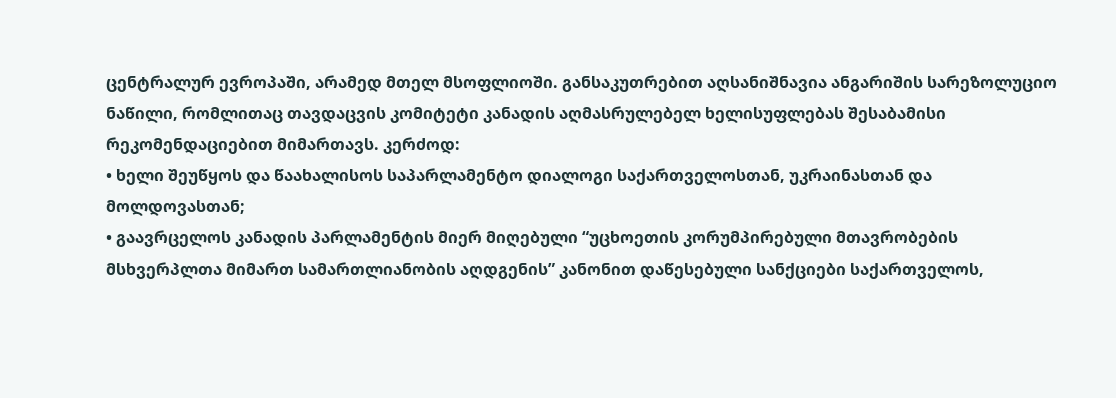ცენტრალურ ევროპაში, არამედ მთელ მსოფლიოში. განსაკუთრებით აღსანიშნავია ანგარიშის სარეზოლუციო ნაწილი, რომლითაც თავდაცვის კომიტეტი კანადის აღმასრულებელ ხელისუფლებას შესაბამისი რეკომენდაციებით მიმართავს. კერძოდ:
• ხელი შეუწყოს და წაახალისოს საპარლამენტო დიალოგი საქართველოსთან, უკრაინასთან და მოლდოვასთან;
• გაავრცელოს კანადის პარლამენტის მიერ მიღებული “უცხოეთის კორუმპირებული მთავრობების მსხვერპლთა მიმართ სამართლიანობის აღდგენის” კანონით დაწესებული სანქციები საქართველოს,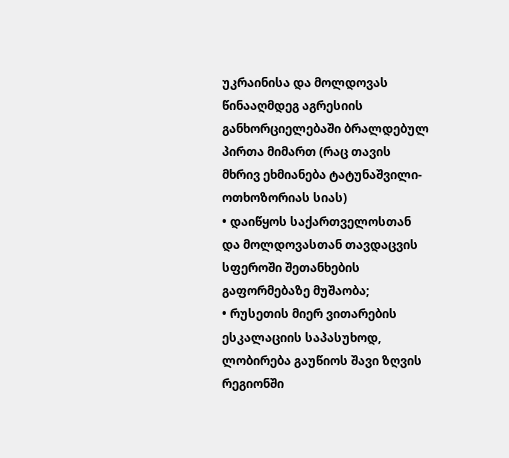უკრაინისა და მოლდოვას წინააღმდეგ აგრესიის განხორციელებაში ბრალდებულ პირთა მიმართ (რაც თავის მხრივ ეხმიანება ტატუნაშვილი-ოთხოზორიას სიას)
• დაიწყოს საქართველოსთან და მოლდოვასთან თავდაცვის სფეროში შეთანხების გაფორმებაზე მუშაობა;
• რუსეთის მიერ ვითარების ესკალაციის საპასუხოდ, ლობირება გაუწიოს შავი ზღვის რეგიონში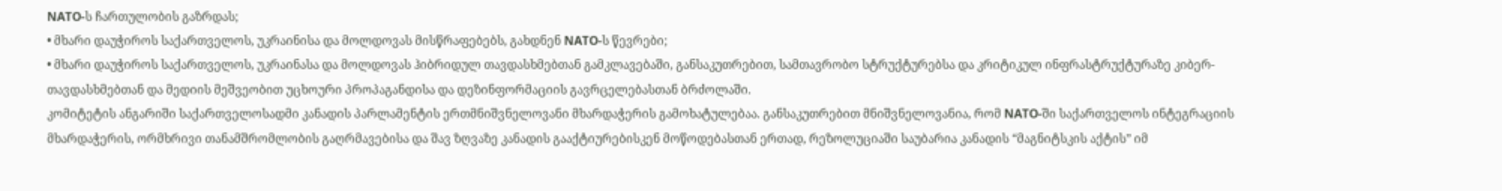NATO-ს ჩართულობის გაზრდას;
• მხარი დაუჭიროს საქართველოს, უკრაინისა და მოლდოვას მისწრაფებებს, გახდნენ NATO-ს წევრები;
• მხარი დაუჭიროს საქართველოს, უკრაინასა და მოლდოვას ჰიბრიდულ თავდასხმებთან გამკლავებაში, განსაკუთრებით, სამთავრობო სტრუქტურებსა და კრიტიკულ ინფრასტრუქტურაზე კიბერ-თავდასხმებთან და მედიის მეშვეობით უცხოური პროპაგანდისა და დეზინფორმაციის გავრცელებასთან ბრძოლაში.
კომიტეტის ანგარიში საქართველოსადმი კანადის პარლამენტის ერთმნიშვნელოვანი მხარდაჭერის გამოხატულებაა. განსაკუთრებით მნიშვნელოვანია, რომ NATO-ში საქართველოს ინტეგრაციის მხარდაჭერის, ორმხრივი თანამშრომლობის გაღრმავებისა და შავ ზღვაზე კანადის გააქტიურებისკენ მოწოდებასთან ერთად, რეზოლუციაში საუბარია კანადის “მაგნიტსკის აქტის” იმ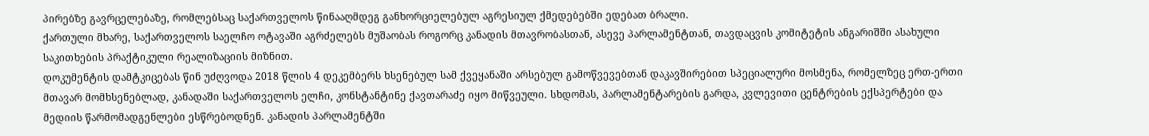პირებზე გავრცელებაზე, რომლებსაც საქართველოს წინააღმდეგ განხორციელებულ აგრესიულ ქმედებებში ედებათ ბრალი.
ქართული მხარე, საქართველოს საელჩო ოტავაში აგრძელებს მუშაობას როგორც კანადის მთავრობასთან, ასევე პარლამენტთან, თავდაცვის კომიტეტის ანგარიშში ასახული საკითხების პრაქტიკული რეალიზაციის მიზნით.
დოკუმენტის დამტკიცებას წინ უძღვოდა 2018 წლის 4 დეკემბერს ხსენებულ სამ ქვეყანაში არსებულ გამოწვევებთან დაკავშირებით სპეციალური მოსმენა, რომელზეც ერთ-ერთი მთავარ მომხსენებლად, კანადაში საქართველოს ელჩი, კონსტანტინე ქავთარაძე იყო მიწვეული. სხდომას, პარლამენტარების გარდა, კვლევითი ცენტრების ექსპერტები და მედიის წარმომადგენლები ესწრებოდნენ. კანადის პარლამენტში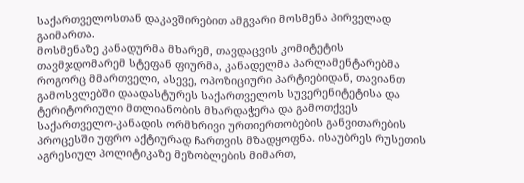საქართველოსთან დაკავშირებით ამგვარი მოსმენა პირველად გაიმართა.
მოსმენაზე კანადურმა მხარემ, თავდაცვის კომიტეტის თავმჯდომარემ სტეფან ფიურმა, კანადელმა პარლამენტარებმა როგორც მმართველი, ასევე, ოპოზიციური პარტიებიდან, თავიანთ გამოსვლებში დაადასტურეს საქართველოს სუვერენიტეტისა და ტერიტორიული მთლიანობის მხარდაჭერა და გამოთქვეს საქართველო-კანადის ორმხრივი ურთიერთობების განვითარების პროცესში უფრო აქტიურად ჩართვის მზადყოფნა. ისაუბრეს რუსეთის აგრესიულ პოლიტიკაზე მეზობლების მიმართ,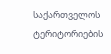საქართველოს ტერიტორიების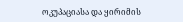ოკუპაციასა და ყირიმის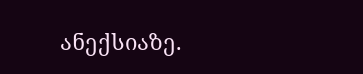ანექსიაზე.